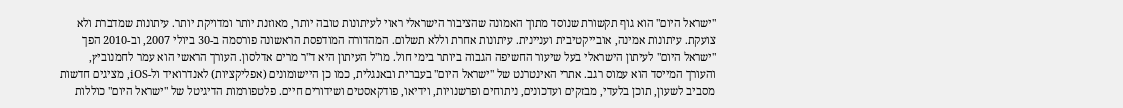"ישראל היום" הוא גוף תקשורת שנוסד מתוך האמונה שהציבור הישראלי ראוי לעיתונות טובה יותר, מאוזנת יותר ומדויקת יותר. עיתונות שמדברת ולא צועקת. עיתונות אמינה, אובייקטיבית ועניינית. עיתונות אחרת וללא תשלום. המהדורה המודפסת הראשונה פורסמה ב-30 ביולי 2007, וב-2010 הפך "ישראל היום" לעיתון הישראלי בעל שיעור החשיפה הגבוה ביותר בימי חול. מו"ל העיתון היא ד"ר מרים אדלסון. העורך הראשי הוא עמר לחמנוביץ, והעורך המייסד הוא עמוס רגב. אתרי האינטרנט של "ישראל היום" בעברית ובאנגלית, כמו כן היישומונים (אפליקציות) לאנדרואיד ול-iOS, מציגים חדשות מסביב לשעון, תוכן בלעדי, מבזקים ועדכונים, ניתוחים ופרשנויות, וידיאו, פודקאסטים ושידורים חיים. פלטפורמות הדיגיטל של "ישראל היום" כוללות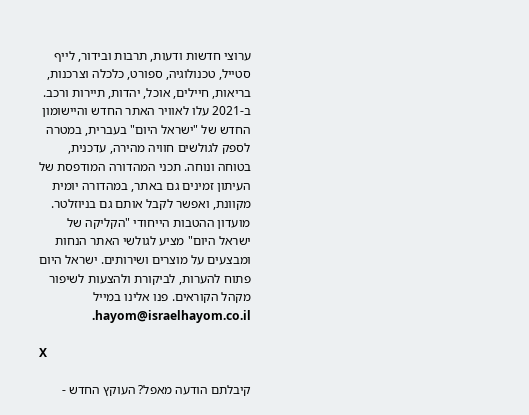ערוצי חדשות ודעות, תרבות ובידור, לייף סטייל, טכנולוגיה, ספורט, כלכלה וצרכנות, בריאות, חיילים, אוכל, יהדות, תיירות ורכב. ב-2021 עלו לאוויר האתר החדש והיישומון החדש של "ישראל היום" בעברית, במטרה לספק לגולשים חוויה מהירה, עדכנית, בטוחה ונוחה. תכני המהדורה המודפסת של העיתון זמינים גם באתר, במהדורה יומית מקוונת, ואפשר לקבל אותם גם בניוזלטר. מועדון ההטבות הייחודי "הקליקה של ישראל היום" מציע לגולשי האתר הנחות ומבצעים על מוצרים ושירותים. ישראל היום פתוח להערות, לביקורת ולהצעות לשיפור מקהל הקוראים. פנו אלינו במייל hayom@israelhayom.co.il.

X

קיבלתם הודעה מאפל? העוקץ החדש -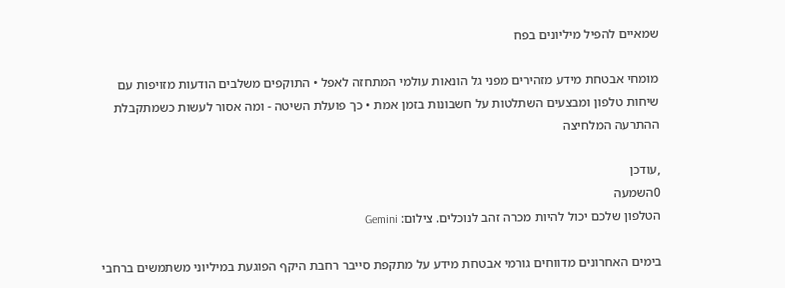שמאיים להפיל מיליונים בפח

מומחי אבטחת מידע מזהירים מפני גל הונאות עולמי המתחזה לאפל • התוקפים משלבים הודעות מזויפות עם שיחות טלפון ומבצעים השתלטות על חשבונות בזמן אמת • כך פועלת השיטה - ומה אסור לעשות כשמתקבלת ההתרעה המלחיצה

,עודכן
0השמעה
הטלפון שלכם יכול להיות מכרה זהב לנוכלים. צילום: Gemini

בימים האחרונים מדווחים גורמי אבטחת מידע על מתקפת סייבר רחבת היקף הפוגעת במיליוני משתמשים ברחבי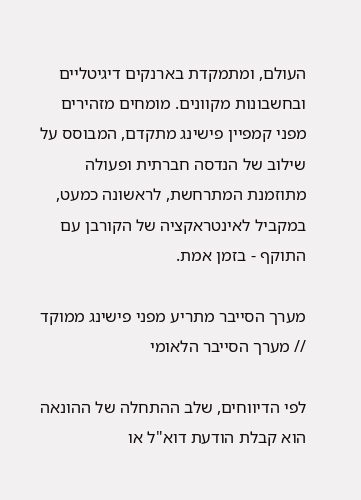העולם, ומתמקדת בארנקים דיגיטליים ובחשבונות מקוונים. מומחים מזהירים מפני קמפיין פישינג מתקדם, המבוסס על שילוב של הנדסה חברתית ופעולה מתוזמנת המתרחשת, לראשונה כמעט, במקביל לאינטראקציה של הקורבן עם התוקף - בזמן אמת.

מערך הסייבר מתריע מפני פישינג ממוקד // מערך הסייבר הלאומי

לפי הדיווחים, שלב ההתחלה של ההונאה הוא קבלת הודעת דוא"ל או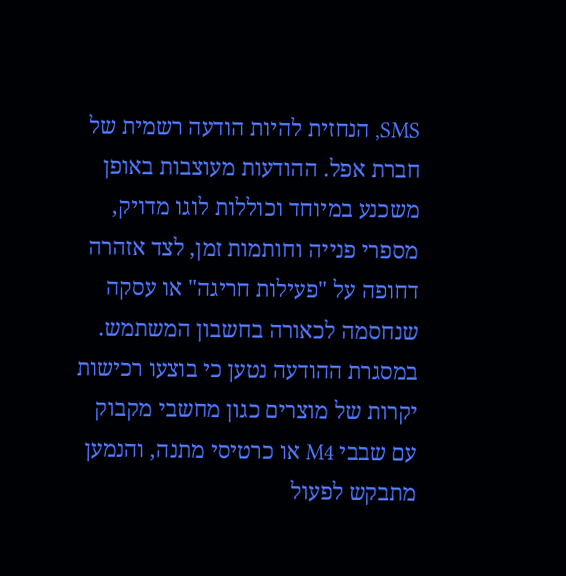SMS, הנחזית להיות הודעה רשמית של חברת אפל. ההודעות מעוצבות באופן משכנע במיוחד וכוללות לוגו מדויק, מספרי פנייה וחותמות זמן, לצד אזהרה דחופה על "פעילות חריגה" או עסקה שנחסמה לכאורה בחשבון המשתמש. במסגרת ההודעה נטען כי בוצעו רכישות יקרות של מוצרים כגון מחשבי מקבוק עם שבבי M4 או כרטיסי מתנה, והנמען מתבקש לפעול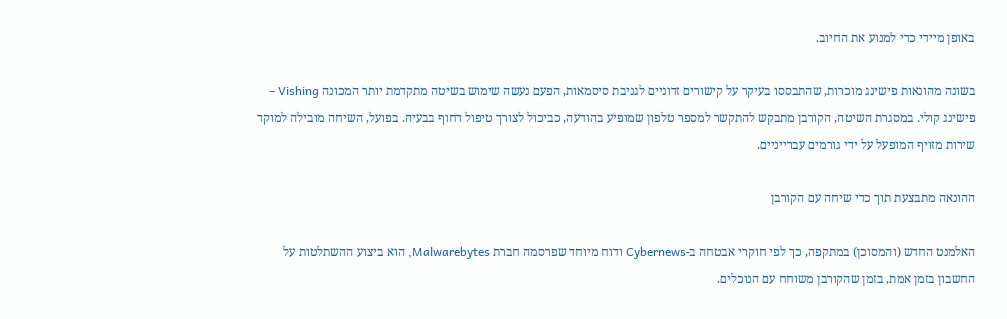באופן מיידי כדי למנוע את החיוב.

בשונה מהונאות פישינג מוכרות, שהתבססו בעיקר על קישורים זדוניים לגניבת סיסמאות, הפעם נעשה שימוש בשיטה מתקדמת יותר המכונה Vishing – פישינג קולי. במסגרת השיטה, הקורבן מתבקש להתקשר למספר טלפון שמופיע בהודעה, כביכול לצורך טיפול דחוף בבעיה. בפועל, השיחה מובילה למוקד שירות מזויף המופעל על ידי גורמים עברייניים.

ההונאה מתבצעת תוך כדי שיחה עם הקורבן

האלמנט החדש (והמסוכן) במתקפה, כך לפי חוקרי אבטחה ב-Cybernews ודוח מיוחד שפרסמה חברת Malwarebytes, הוא ביצוע ההשתלטות על החשבון בזמן אמת, בזמן שהקורבן משוחח עם הנוכלים.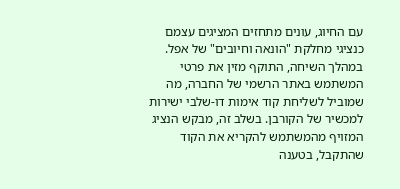עם החיוג, עונים מתחזים המציגים עצמם כנציגי מחלקת "הונאה וחיובים" של אפל. במהלך השיחה, התוקף מזין את פרטי המשתמש באתר הרשמי של החברה, מה שמוביל לשליחת קוד אימות דו-שלבי ישירות למכשיר של הקורבן. בשלב זה, מבקש הנציג המזויף מהמשתמש להקריא את הקוד שהתקבל, בטענה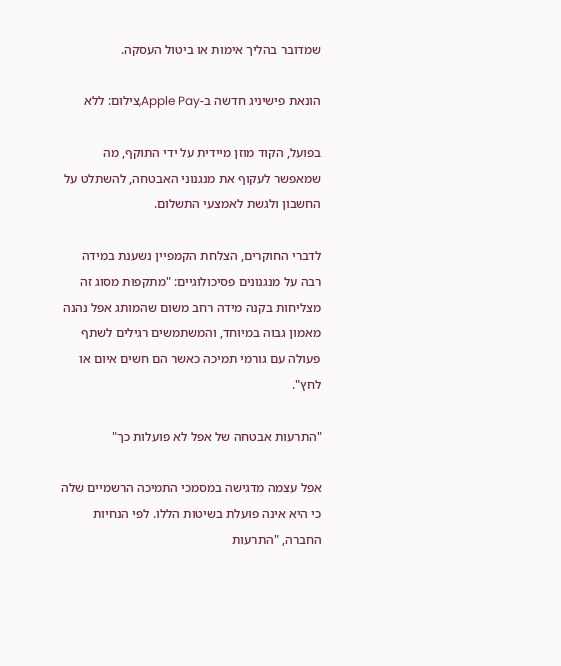שמדובר בהליך אימות או ביטול העסקה.

הונאת פישיניג חדשה ב-Apple Pay,צילום: ללא

בפועל, הקוד מוזן מיידית על ידי התוקף, מה שמאפשר לעקוף את מנגנוני האבטחה, להשתלט על החשבון ולגשת לאמצעי התשלום.

לדברי החוקרים, הצלחת הקמפיין נשענת במידה רבה על מנגנונים פסיכולוגיים: "מתקפות מסוג זה מצליחות בקנה מידה רחב משום שהמותג אפל נהנה מאמון גבוה במיוחד, והמשתמשים רגילים לשתף פעולה עם גורמי תמיכה כאשר הם חשים איום או לחץ".

"התרעות אבטחה של אפל לא פועלות כך"

אפל עצמה מדגישה במסמכי התמיכה הרשמיים שלה כי היא אינה פועלת בשיטות הללו. לפי הנחיות החברה, "התרעות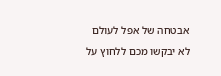אבטחה של אפל לעולם לא יבקשו מכם ללחוץ על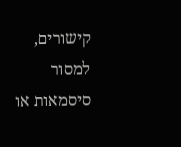קישורים, למסור סיסמאות או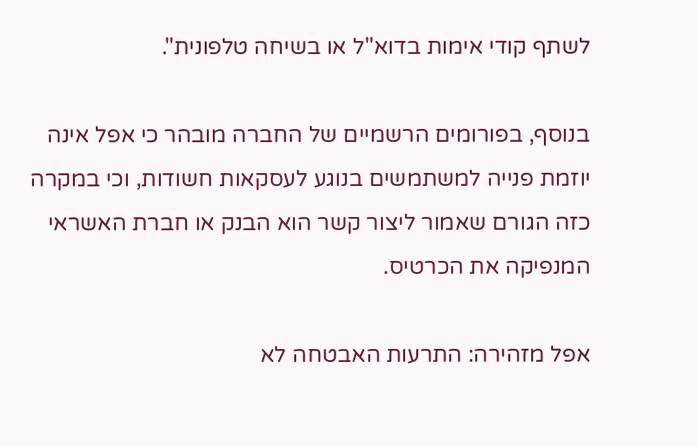לשתף קודי אימות בדוא"ל או בשיחה טלפונית".

בנוסף, בפורומים הרשמיים של החברה מובהר כי אפל אינה יוזמת פנייה למשתמשים בנוגע לעסקאות חשודות, וכי במקרה כזה הגורם שאמור ליצור קשר הוא הבנק או חברת האשראי המנפיקה את הכרטיס.

אפל מזהירה: התרעות האבטחה לא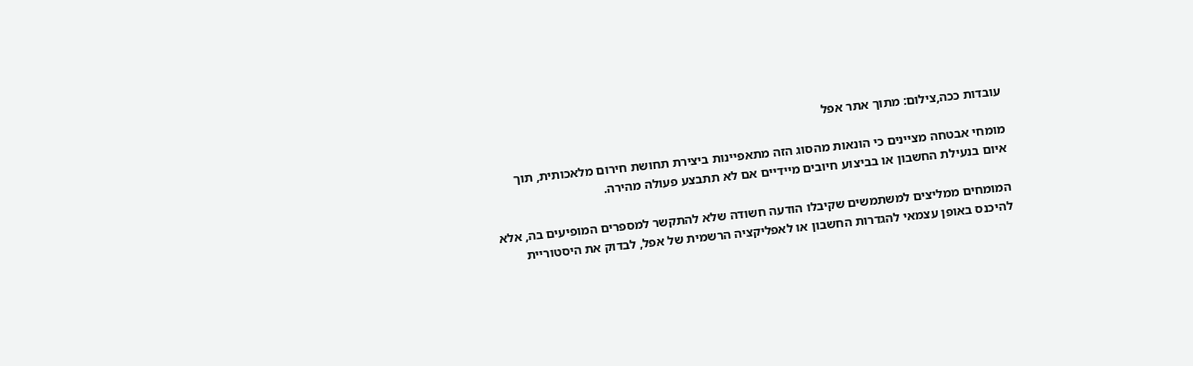עובדות ככה,צילום: מתוך אתר אפל

מומחי אבטחה מציינים כי הונאות מהסוג הזה מתאפיינות ביצירת תחושת חירום מלאכותית, תוך איום בנעילת החשבון או בביצוע חיובים מיידיים אם לא תתבצע פעולה מהירה.

המומחים ממליצים למשתמשים שקיבלו הודעה חשודה שלא להתקשר למספרים המופיעים בה, אלא להיכנס באופן עצמאי להגדרות החשבון או לאפליקציה הרשמית של אפל, לבדוק את היסטוריית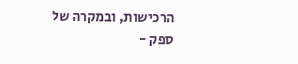הרכישות, ובמקרה של ספק -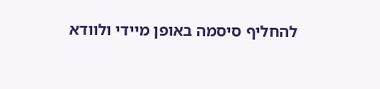להחליף סיסמה באופן מיידי ולוודא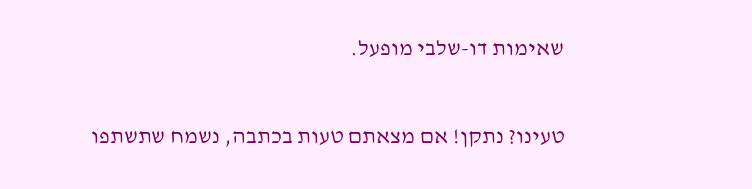שאימות דו-שלבי מופעל.

טעינו? נתקן! אם מצאתם טעות בכתבה, נשמח שתשתפו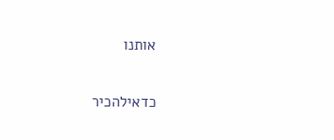אותנו

כדאילהכיר